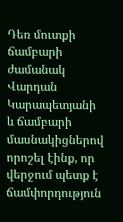Դեռ մուտքի ճամբարի ժամանակ Վարդան Կարապետյանի և ճամբարի մասնակիցներով որոշել էինք, որ վերջում պետք է ճամփորդություն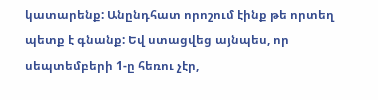կատարենք: Անընդհատ որոշում էինք թե որտեղ պետք է գնանք: Եվ ստացվեց այնպես, որ սեպտեմբերի 1-ը հեռու չէր,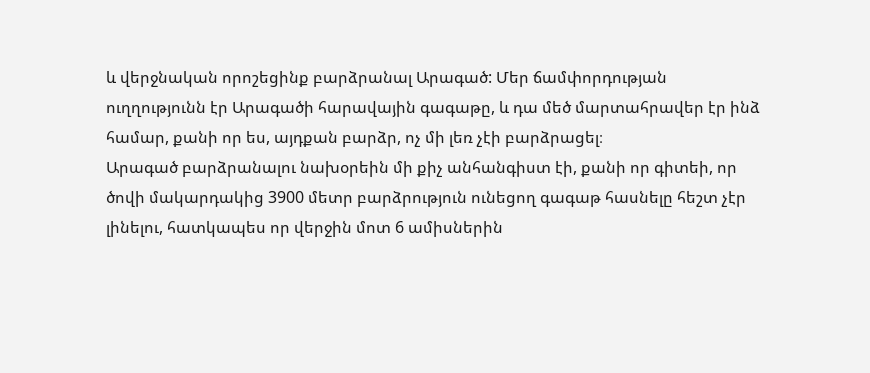և վերջնական որոշեցինք բարձրանալ Արագած: Մեր ճամփորդության ուղղությունն էր Արագածի հարավային գագաթը, և դա մեծ մարտահրավեր էր ինձ համար, քանի որ ես, այդքան բարձր, ոչ մի լեռ չէի բարձրացել։
Արագած բարձրանալու նախօրեին մի քիչ անհանգիստ էի, քանի որ գիտեի, որ ծովի մակարդակից 3900 մետր բարձրություն ունեցող գագաթ հասնելը հեշտ չէր լինելու, հատկապես որ վերջին մոտ 6 ամիսներին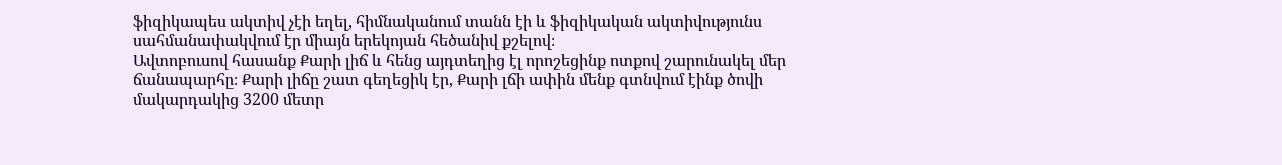ֆիզիկապես ակտիվ չէի եղել, հիմնականում տանն էի և ֆիզիկական ակտիվությունս սահմանափակվում էր միայն երեկոյան հեծանիվ քշելով։
Ավտոբուսով հասանք Քարի լիճ և հենց այդտեղից էլ որոշեցինք ոտքով շարունակել մեր ճանապարհը։ Քարի լիճը շատ գեղեցիկ էր, Քարի լճի ափին մենք գտնվում էինք ծովի մակարդակից 3200 մետր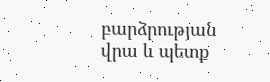բարձրության վրա և պետք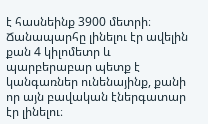է հասնեինք 3900 մետրի։ Ճանապարհը լինելու էր ավելին քան 4 կիլոմետր և պարբերաբար պետք է կանգառներ ունենայինք, քանի որ այն բավական էներգատար էր լինելու։